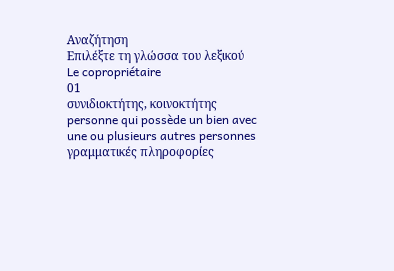Αναζήτηση
Επιλέξτε τη γλώσσα του λεξικού
Le copropriétaire
01
συνιδιοκτήτης, κοινοκτήτης
personne qui possède un bien avec une ou plusieurs autres personnes
γραμματικές πληροφορίες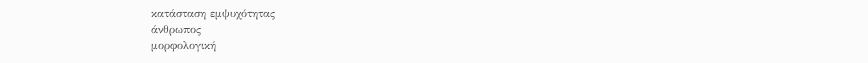κατάσταση εμψυχότητας
άνθρωπος
μορφολογική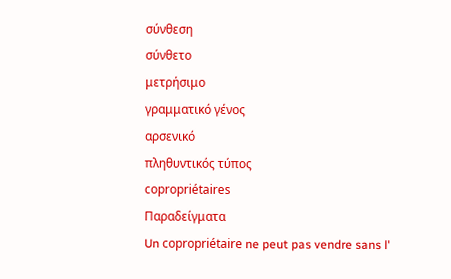σύνθεση
σύνθετο
μετρήσιμο
γραμματικό γένος
αρσενικό
πληθυντικός τύπος
copropriétaires
Παραδείγματα
Un copropriétaire ne peut pas vendre sans l'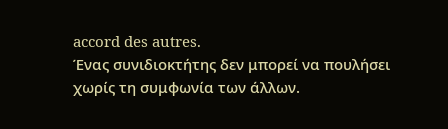accord des autres.
Ένας συνιδιοκτήτης δεν μπορεί να πουλήσει χωρίς τη συμφωνία των άλλων.